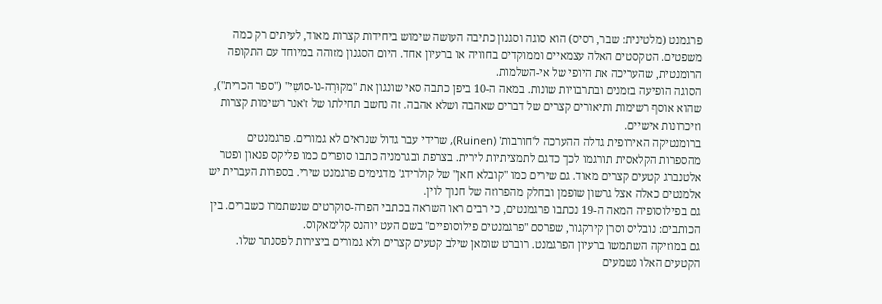פרגמנט (מלטינית: שבר, רסיס) הוא סוגה וסגנון כתיבה העושה שימוש ביחידות קצרות מאוד, לעיתים רק כמה משפטים. הטקסטים האלה עצמאיים וממוקדים בחוויה או ברעיון אחד. היום הסגנון מזוהה במיוחד עם התקופה הרומנטית, שהעריכה את היופי של אי-השלמות.
הסוגה הופיעה בזמנים ובתרבויות שונות. במאה ה-10 ביפן כתבה סאי שונגון את "מקוּרָה-נוֹ-סוֹשִי" ("ספר הכרית"), שהוא אוסף רשימות ותיאורים קצרים של דברים שאהבה ושלא אהבה. זה נחשב תחילתו של ז'אנר רשימות קצרות וזיכרונות אישיים.
ברומנטיקה האירופית גדלה ההערכה ל'חורבות' (Ruinen), שרידי עבר גדול שנראים לא גמורים. פרגמנטים מהספרות הקלאסית תורגמו לכך כדגם לתמציתיות לירית. בצרפת ובגרמניה כתבו סופרים כמו פליקס פנאון ופטר אלטנברג קטעים קצרים מאוד. גם שירים כמו "קובלא חאן" של קולרידג' מדגימים פרגמנט שירי. בספרות העברית יש אלמנטים כאלה אצל גרשון שופמן ובחלק מהפרוזה של חנוך לוין.
גם בפילוסופיה המאה ה-19 נכתבו פרגמנטים, כי רבים ראו השראה בכתבי הפרה-סוקרטים שנשתמרו כשברים. בין הכותבים: נובליס וסרן קירקגור, שפרסם "פרגמנטים פילוסופיים" בשם העט יוהנס קלימאקוס.
גם במוזיקה השתמשו ברעיון הפרגמנט. רוברט שומאן שילב קטעים קצרים ולא גמורים ביצירות לפסנתר שלו. הקטעים האלו נשמעים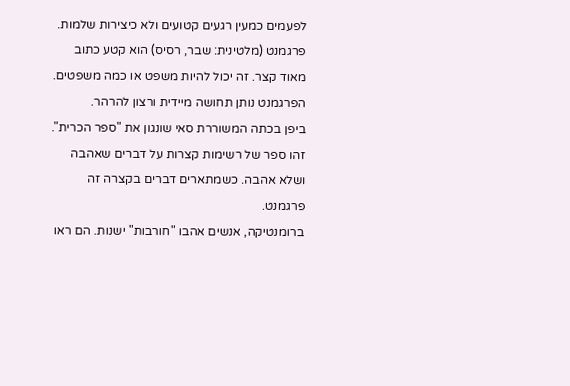לפעמים כמעין רגעים קטועים ולא כיצירות שלמות.
פרגמנט (מלטינית: שבר, רסיס) הוא קטע כתוב מאוד קצר. זה יכול להיות משפט או כמה משפטים. הפרגמנט נותן תחושה מיידית ורצון להרהר.
ביפן בכתה המשוררת סאי שונגון את "ספר הכרית". זהו ספר של רשימות קצרות על דברים שאהבה ושלא אהבה. כשמתארים דברים בקצרה זה פרגמנט.
ברומנטיקה, אנשים אהבו "חורבות" ישנות. הם ראו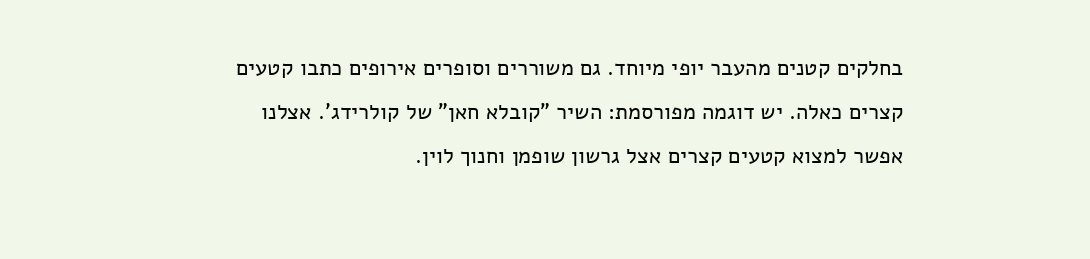בחלקים קטנים מהעבר יופי מיוחד. גם משוררים וסופרים אירופים כתבו קטעים קצרים כאלה. יש דוגמה מפורסמת: השיר "קובלא חאן" של קולרידג'. אצלנו אפשר למצוא קטעים קצרים אצל גרשון שופמן וחנוך לוין.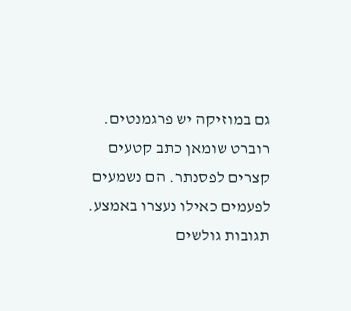גם במוזיקה יש פרגמנטים. רוברט שומאן כתב קטעים קצרים לפסנתר. הם נשמעים לפעמים כאילו נעצרו באמצע.
תגובות גולשים